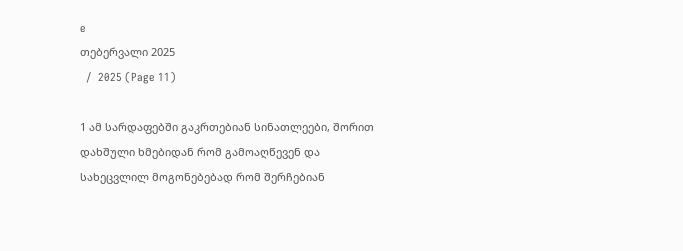e
თებერვალი 2025
  /  2025 (Page 11)

1 ამ სარდაფებში გაკრთებიან სინათლეები, შორით დახშული ხმებიდან რომ გამოაღწევენ და სახეცვლილ მოგონებებად რომ შერჩებიან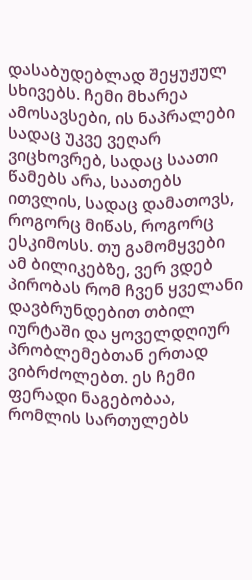დასაბუდებლად შეყუჟულ სხივებს. ჩემი მხარეა ამოსავსები, ის ნაპრალები სადაც უკვე ვეღარ ვიცხოვრებ, სადაც საათი წამებს არა, საათებს ითვლის, სადაც დამათოვს, როგორც მიწას, როგორც ესკიმოსს. თუ გამომყვები ამ ბილიკებზე, ვერ ვდებ პირობას რომ ჩვენ ყველანი დავბრუნდებით თბილ იურტაში და ყოველდღიურ პრობლემებთან ერთად ვიბრძოლებთ. ეს ჩემი ფერადი ნაგებობაა, რომლის სართულებს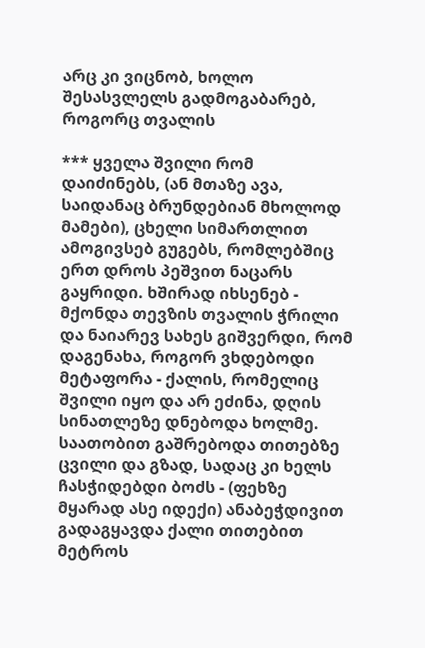არც კი ვიცნობ, ხოლო შესასვლელს გადმოგაბარებ, როგორც თვალის

*** ყველა შვილი რომ დაიძინებს, (ან მთაზე ავა, საიდანაც ბრუნდებიან მხოლოდ მამები), ცხელი სიმართლით ამოგივსებ გუგებს, რომლებშიც ერთ დროს პეშვით ნაცარს გაყრიდი. ხშირად იხსენებ - მქონდა თევზის თვალის ჭრილი და ნაიარევ სახეს გიშვერდი, რომ დაგენახა, როგორ ვხდებოდი მეტაფორა - ქალის, რომელიც შვილი იყო და არ ეძინა, დღის სინათლეზე დნებოდა ხოლმე. საათობით გაშრებოდა თითებზე ცვილი და გზად, სადაც კი ხელს ჩასჭიდებდი ბოძს - (ფეხზე მყარად ასე იდექი) ანაბეჭდივით გადაგყავდა ქალი თითებით მეტროს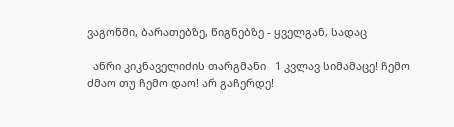ვაგონში, ბარათებზე, წიგნებზე - ყველგან, სადაც

  ანრი კიკნაველიძის თარგმანი   1 კვლავ სიმამაცე! ჩემო ძმაო თუ ჩემო დაო! არ გაჩერდე!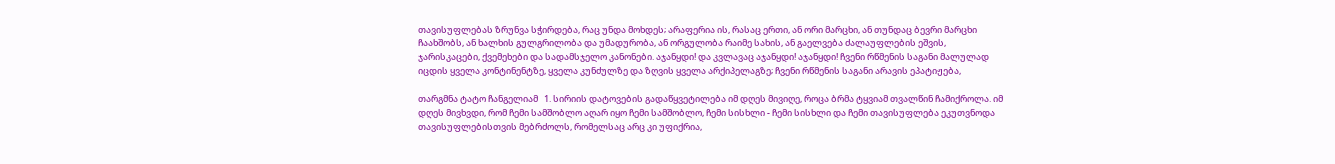თავისუფლებას ზრუნვა სჭირდება, რაც უნდა მოხდეს; არაფერია ის, რასაც ერთი, ან ორი მარცხი, ან თუნდაც ბევრი მარცხი ჩაახშობს, ან ხალხის გულგრილობა და უმადურობა, ან ორგულობა რაიმე სახის, ან გაელვება ძალაუფლების ეშვის, ჯარისკაცები, ქვემეხები და სადამსჯელო კანონები. აჯანყდი! და კვლავაც აჯანყდი! აჯანყდი! ჩვენი რწმენის საგანი მალულად იცდის ყველა კონტინენტზე, ყველა კუნძულზე და ზღვის ყველა არქიპელაგზე; ჩვენი რწმენის საგანი არავის ეპატიჟება,

თარგმნა ტატო ჩანგელიამ   1. სირიის დატოვების გადაწყვეტილება იმ დღეს მივიღე, როცა ბრმა ტყვიამ თვალწინ ჩამიქროლა. იმ დღეს მივხვდი, რომ ჩემი სამშობლო აღარ იყო ჩემი სამშობლო, ჩემი სისხლი - ჩემი სისხლი და ჩემი თავისუფლება ეკუთვნოდა თავისუფლებისთვის მებრძოლს, რომელსაც არც კი უფიქრია,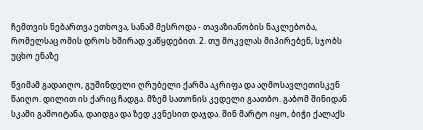ჩემთვის ნებართვა ეთხოვა, სანამ მესროდა - თავაზიანობის ნაკლებობა, რომელსაც ომის დროს ხშირად ვაწყდებით. 2. თუ მოკვლას მიპირებენ, სჯობს უცხო ენაზე

წვიმამ გადაიღო, გუშინდელი ღრუბელი ქარმა აკრიფა და აღმოსავლეთისკენ წაიღო. დილით ის ქარიც ჩადგა. მზემ სათონის კედელი გაათბო. გაბომ შინიდან სკამი გამოიტანა, დაიდგა და ზედ კვნესით დაჯდა. შინ მარტო იყო, ბიჭი ქალაქს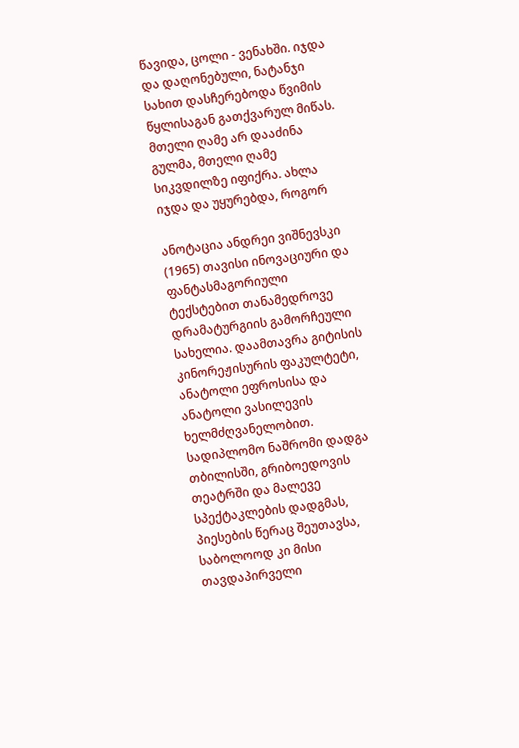წავიდა, ცოლი - ვენახში. იჯდა და დაღონებული, ნატანჯი სახით დასჩერებოდა წვიმის წყლისაგან გათქვარულ მიწას. მთელი ღამე არ დააძინა გულმა, მთელი ღამე სიკვდილზე იფიქრა. ახლა იჯდა და უყურებდა, როგორ

ანოტაცია ანდრეი ვიშნევსკი (1965) თავისი ინოვაციური და ფანტასმაგორიული ტექსტებით თანამედროვე დრამატურგიის გამორჩეული სახელია. დაამთავრა გიტისის კინორეჟისურის ფაკულტეტი, ანატოლი ეფროსისა და ანატოლი ვასილევის ხელმძღვანელობით. სადიპლომო ნაშრომი დადგა თბილისში, გრიბოედოვის თეატრში და მალევე სპექტაკლების დადგმას, პიესების წერაც შეუთავსა, საბოლოოდ კი მისი თავდაპირველი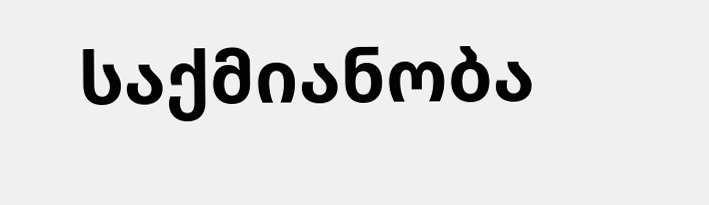საქმიანობა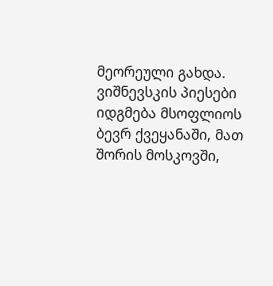მეორეული გახდა. ვიშნევსკის პიესები იდგმება მსოფლიოს ბევრ ქვეყანაში, მათ შორის მოსკოვში,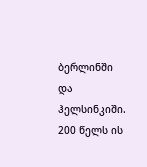ბერლინში და ჰელსინკიში. 200 წელს ის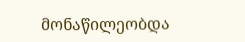მონაწილეობდა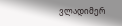ვლადიმერ